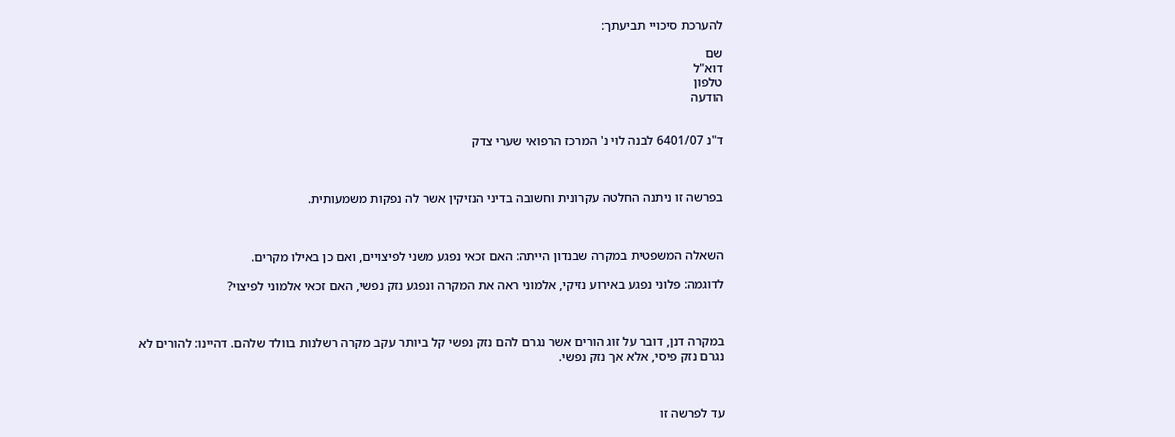להערכת סיכויי תביעתך:

שם
דוא"ל
טלפון
הודעה


ד"נ 6401/07 לבנה לוי נ' המרכז הרפואי שערי צדק



בפרשה זו ניתנה החלטה עקרונית וחשובה בדיני הנזיקין אשר לה נפקות משמעותית.



השאלה המשפטית במקרה שבנדון הייתה: האם זכאי נפגע משני לפיצויים, ואם כן באילו מקרים.

לדוגמה: פלוני נפגע באירוע נזיקי, אלמוני ראה את המקרה ונפגע נזק נפשי, האם זכאי אלמוני לפיצוי?



במקרה דנן, דובר על זוג הורים אשר נגרם להם נזק נפשי קל ביותר עקב מקרה רשלנות בוולד שלהם. דהיינו: להורים לא נגרם נזק פיסי, אלא אך נזק נפשי.



עד לפרשה זו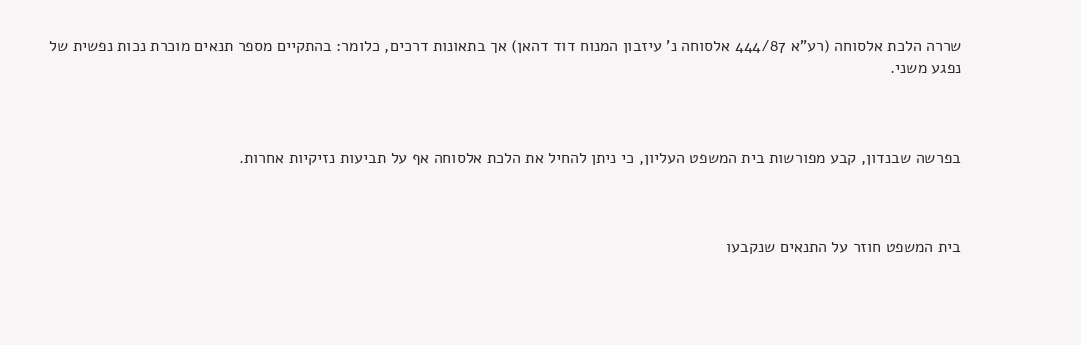שררה הלכת אלסוחה (רע"א 444/87 אלסוחה נ' עיזבון המנוח דוד דהאן) אך בתאונות דרכים, כלומר: בהתקיים מספר תנאים מוכרת נכות נפשית של נפגע משני.



בפרשה שבנדון, קבע מפורשות בית המשפט העליון, כי ניתן להחיל את הלכת אלסוחה אף על תביעות נזיקיות אחרות.



בית המשפט חוזר על התנאים שנקבעו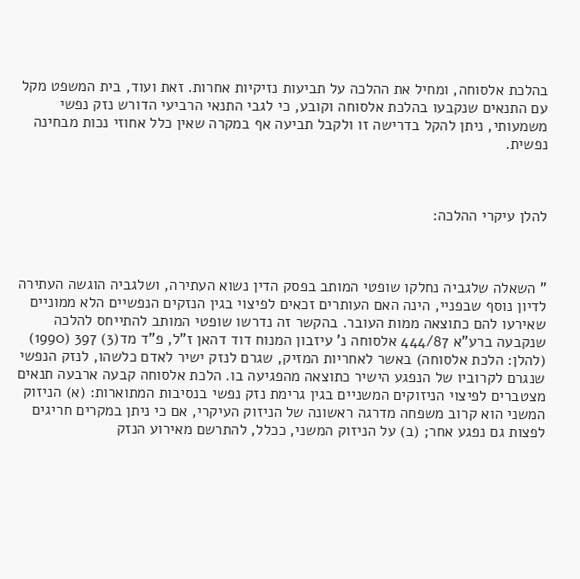בהלכת אלסוחה, ומחיל את ההלכה על תביעות נזיקיות אחרות. זאת ועוד, בית המשפט מקל עם התנאים שנקבעו בהלכת אלסוחה וקובע, כי לגבי התנאי הרביעי הדורש נזק נפשי משמעותי, ניתן להקל בדרישה זו ולקבל תביעה אף במקרה שאין כלל אחוזי נכות מבחינה נפשית.



להלן עיקרי ההלכה:



" השאלה שלגביה נחלקו שופטי המותב בפסק הדין נשוא העתירה, ושלגביה הוגשה העתירה לדיון נוסף שבפניי, הינה האם העותרים זכאים לפיצוי בגין הנזקים הנפשיים הלא ממוניים שאירעו להם כתוצאה ממות העובר. בהקשר זה נדרשו שופטי המותב להתייחס להלכה שנקבעה ברע"א 444/87 אלסוחה נ' עיזבון המנוח דוד דהאן ז"ל, פ"ד מד(3) 397 (1990) (להלן: הלכת אלסוחה) באשר לאחריות המזיק, שגרם לנזק ישיר לאדם כלשהו, לנזק הנפשי שנגרם לקרוביו של הנפגע הישיר כתוצאה מהפגיעה בו. הלכת אלסוחה קבעה ארבעה תנאים מצטברים לפיצוי הניזוקים המשניים בגין גרימת נזק נפשי בנסיבות המתוארות: (א) הניזוק המשני הוא קרוב משפחה מדרגה ראשונה של הניזוק העיקרי, אם כי ניתן במקרים חריגים לפצות גם נפגע אחר; (ב) על הניזוק המשני, ככלל, להתרשם מאירוע הנזק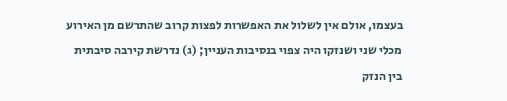בעצמו, אולם אין לשלול את האפשרות לפצות קרוב שהתרשם מן האירוע מכלי שני ושנזקו היה צפוי בנסיבות העניין; (ג) נדרשת קירבה סיבתית בין הנזק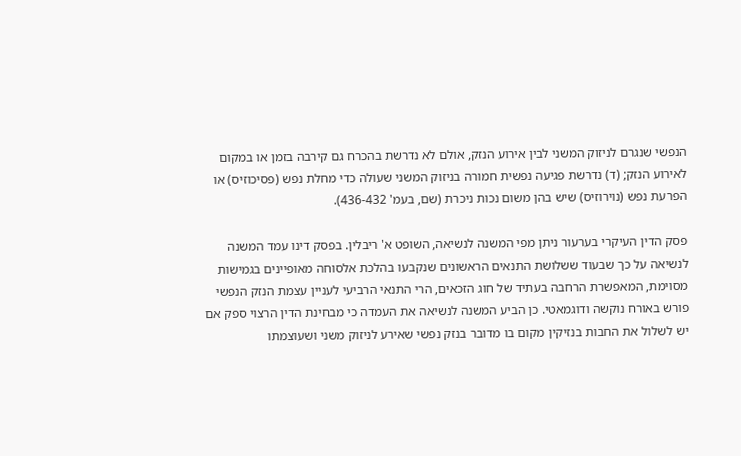הנפשי שנגרם לניזוק המשני לבין אירוע הנזק, אולם לא נדרשת בהכרח גם קירבה בזמן או במקום לאירוע הנזק; (ד) נדרשת פגיעה נפשית חמורה בניזוק המשני שעולה כדי מחלת נפש (פסיכוזיס) או הפרעת נפש (נוירוזיס) שיש בהן משום נכות ניכרת (שם, בעמ' 436-432).

פסק הדין העיקרי בערעור ניתן מפי המשנה לנשיאה, השופט א' ריבלין. בפסק דינו עמד המשנה לנשיאה על כך שבעוד ששלושת התנאים הראשונים שנקבעו בהלכת אלסוחה מאופיינים בגמישות מסוימת, המאפשרת הרחבה בעתיד של חוג הזכאים, הרי התנאי הרביעי לעניין עצמת הנזק הנפשי פורש באורח נוקשה ודוגמאטי. כן הביע המשנה לנשיאה את העמדה כי מבחינת הדין הרצוי ספק אם יש לשלול את החבות בנזיקין מקום בו מדובר בנזק נפשי שאירע לניזוק משני ושעוצמתו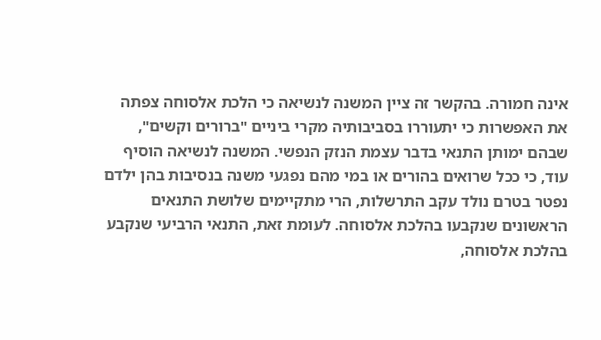אינה חמורה. בהקשר זה ציין המשנה לנשיאה כי הלכת אלסוחה צפתה את האפשרות כי יתעוררו בסביבותיה מקרי ביניים "ברורים וקשים", שבהם ימותן התנאי בדבר עצמת הנזק הנפשי. המשנה לנשיאה הוסיף עוד, כי ככל שרואים בהורים או במי מהם נפגעי משנה בנסיבות בהן ילדם נפטר בטרם נולד עקב התרשלות, הרי מתקיימים שלושת התנאים הראשונים שנקבעו בהלכת אלסוחה. לעומת זאת, התנאי הרביעי שנקבע בהלכת אלסוחה,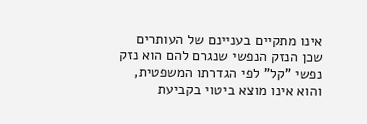אינו מתקיים בעניינם של העותרים שכן הנזק הנפשי שנגרם להם הוא נזק נפשי "קל" לפי הגדרתו המשפטית, והוא אינו מוצא ביטוי בקביעת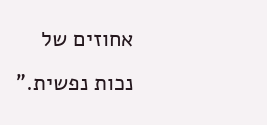אחוזים של נכות נפשית."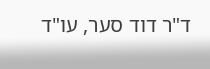ד"ר דוד סער, עו"ד